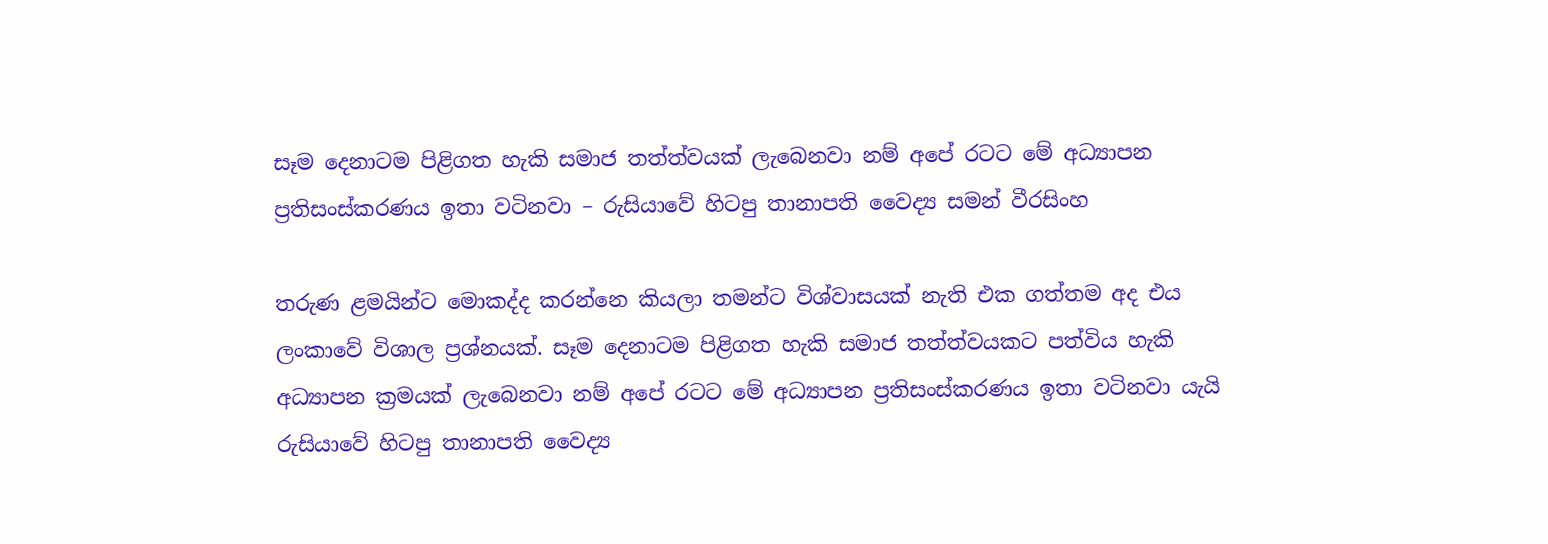සෑම දෙනාටම පිළිගත හැකි සමාජ තත්ත්වයක් ලැබෙනවා නම් අපේ රටට මේ අධ්‍යාපන ප්‍රතිසංස්කරණය ඉතා වටිනවා – රුසියාවේ හිටපු තානාපති වෛද්‍ය සමන් වීරසිංහ

තරුණ ළමයින්ට මොකද්ද කරන්නෙ කියලා තමන්ට විශ්වාසයක් නැති එක ගත්තම අද එය ලංකාවේ විශාල ප්‍රශ්නයක්. සෑම දෙනාටම පිළිගත හැකි සමාජ තත්ත්වයකට පත්විය හැකි අධ්‍යාපන ක්‍රමයක් ලැබෙනවා නම් අපේ රටට මේ අධ්‍යාපන ප්‍රතිසංස්කරණය ඉතා වටිනවා යැයි රුසියාවේ හිටපු තානාපති වෛද්‍ය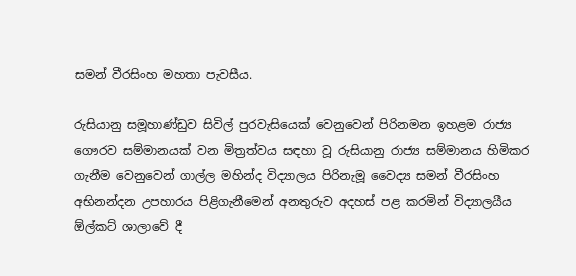සමන් වීරසිංහ මහතා පැවසීය.

රුසියානු සමූහාණ්ඩුව සිවිල් පුරවැසියෙක් වෙනුවෙන් පිරිනමන ඉහළම රාජ්‍ය ගෞරව සම්මානයක් වන මිත්‍රත්වය සඳහා වූ රුසියානු රාජ්‍ය සම්මානය හිමිකර ගැනීම වෙනුවෙන් ගාල්ල මහින්ද විද්‍යාලය පිරිනැමූ වෛද්‍ය සමන් වීරසිංහ අභිනන්දන උපහාරය පිළිගැනීමෙන් අනතුරුව අදහස් පළ කරමින් විද්‍යාලයීය ඕල්කට් ශාලාවේ දී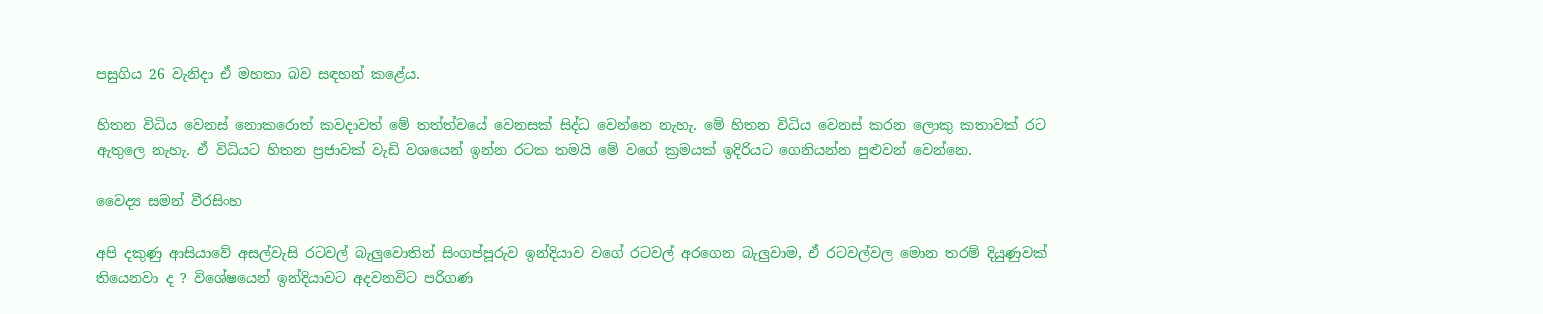පසුගිය 26 වැනිදා ඒ මහතා බව සඳහන් කළේය.

හිතන විධිය වෙනස් නොකරොත් කවදාවත් මේ තත්ත්වයේ වෙනසක් සිද්ධ වෙන්නෙ නැහැ. මේ හිතන විධිය වෙනස් කරන ලොකු කතාවක් රට ඇතුලෙ නැහැ. ඒ විධියට හිතන ප්‍රජාවක් වැඩි වශයෙන් ඉන්න රටක තමයි මේ වගේ ක්‍රමයක් ඉදිරියට ගෙනියන්න පුළුවන් වෙන්නෙ.

වෛද්‍ය සමන් වීරසිංහ

අපි දකුණු ආසියාවේ අසල්වැසි රටවල් බැලුවොතින් සිංගප්පූරුව ඉන්දියාව වගේ රටවල් අරගෙන බැලුවාම, ඒ රටවල්වල මොන තරම් දියුණුවක් තියෙනවා ද ? විශේෂයෙන් ඉන්දියාවට අදවනවිට පරිගණ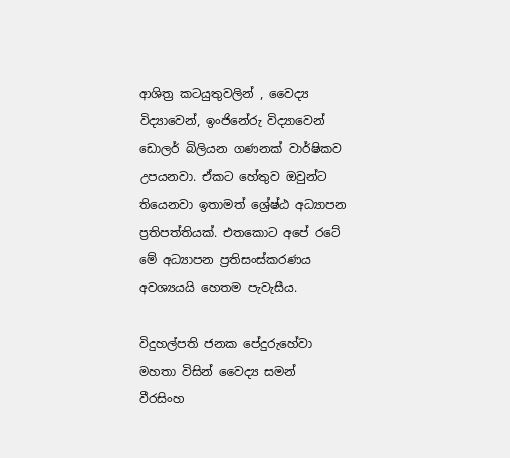ආශිත්‍ර කටයුතුවලින් , වෛද්‍ය විද්‍යාවෙන්, ඉංජිනේරු විද්‍යාවෙන් ඩොලර් බිලියන ගණනක් වාර්ෂිකව උපයනවා. ඒකට හේතුව ඔවුන්ට තියෙනවා ඉතාමත් ශ්‍රේෂ්ඨ අධ්‍යාපන ප්‍රතිපත්තියක්. එතකොට අපේ රටේ මේ අධ්‍යාපන ප්‍රතිසංස්කරණය අවශ්‍යයයි හෙතම පැවැසීය.

විදුහල්පති ජනක පේදුරුහේවා මහතා විසින් වෛද්‍ය සමන් වීරසිංහ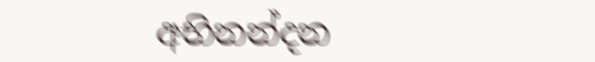අභිනන්දන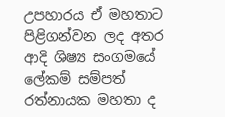උපහාරය ඒ මහතාට පිළිගන්වන ලද අතර ආදි ශිෂ්‍ය සංගමයේ ලේකම් සම්පත් රත්නායක මහතා ද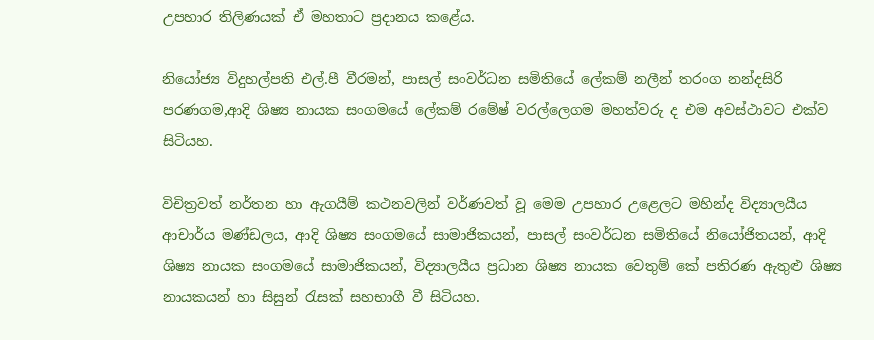උපහාර තිලිණයක් ඒ මහතාට ප්‍රදානය කළේය.

නියෝජ්‍ය විදුහල්පති එල්.පී වීරමන්, පාසල් සංවර්ධන සමිතියේ ලේකම් නලීන් තරංග නන්දසිරි පරණගම,ආදි ශිෂ්‍ය නායක සංගමයේ ලේකම් රමේෂ් වරල්ලෙගම මහත්වරු ද එම අවස්ථාවට එක්ව සිටියහ.

විචිත්‍රවත් නර්තන හා ඇගයීම් කථනවලින් වර්ණවත් වූ මෙම උපහාර උළෙලට මහින්ද විද්‍යාලයීය ආචාර්ය මණ්ඩලය, ආදි ශිෂ්‍ය සංගමයේ සාමාජිකයන්, පාසල් සංවර්ධන සමිතියේ නියෝජිතයන්, ආදි ශිෂ්‍ය නායක සංගමයේ සාමාජිකයන්, විද්‍යාලයීය ප්‍රධාන ශිෂ්‍ය නායක වෙතුම් කේ පතිරණ ඇතුළු ශිෂ්‍ය නායකයන් හා සිසුන් රැසක් සහභාගී වී සිටියහ.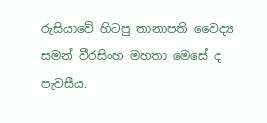රුසියාවේ හිටපු තානාපති වෛද්‍ය සමන් වීරසිංහ මහතා මෙසේ ද පැවසීය.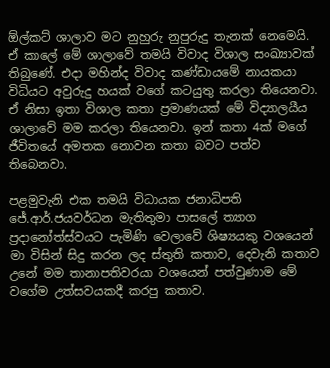ඕල්කට් ශාලාව මට නුහුරු නුපුරුදු තැනක් නෙමෙයි. ඒ කාලේ මේ ශාලාවේ තමයි විවාද විශාල සංඛ්‍යාවක් තිබුණේ. එදා මහින්ද විවාද කණ්ඩායමේ නායකයා විධියට අවුරුදු හයක් වගේ කටයුතු කරලා තියෙනවා. ඒ නිසා ඉතා විශාල කතා ප්‍රමාණයක් මේ විද්‍යාලයීය ශාලාවේ මම කරලා තියෙනවා. ඉන් කතා 4ක් මගේ ජීවිතයේ අමතක නොවන කතා බවට පත්ව තිබෙනවා.

පළමුවැනි එක තමයි විධායක ජනාධිපති ජේ.ආර්.ජයවර්ධන මැතිතුමා පාසලේ ත්‍යාග ප්‍රදානෝත්ස්වයට පැමිණි වෙලාවේ ශිෂ්‍යයකු වශයෙන් මා විසින් සිදු කරන ලද ස්තුති කතාව, දෙවැනි කතාව උනේ මම තානාපතිවරයා වශයෙන් පත්වුණාම මේ වගේම උත්සවයකදී කරපු කතාව.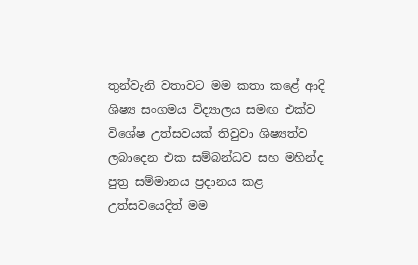තුන්වැනි වතාවට මම කතා කළේ ආදි ශිෂ්‍ය සංගමය විද්‍යාලය සමඟ එක්ව විශේෂ උත්සවයක් තිවුවා ශිෂ්‍යත්ව ලබාදෙන එක සම්බන්ධව සහ මහින්ද පුත්‍ර සම්මානය ප්‍රදානය කළ උත්සවයෙදිත් මම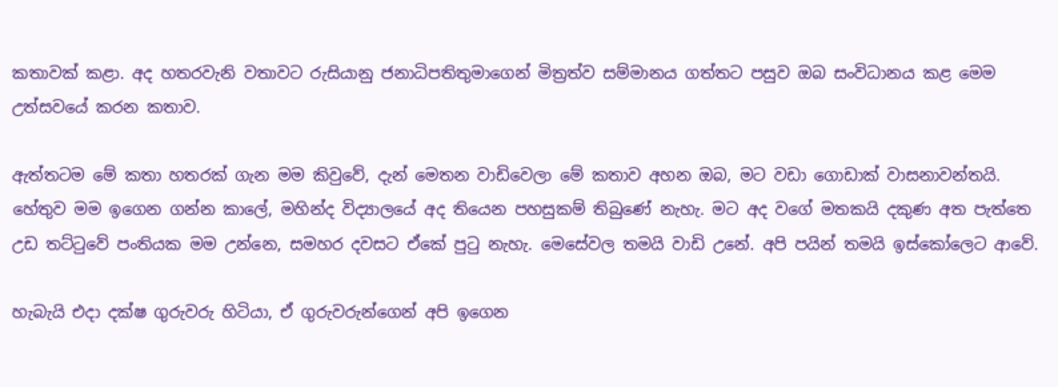කතාවක් කළා. අද හතරවැනි වතාවට රුසියානු ජනාධිපතිතුමාගෙන් මිත්‍රත්ව සම්මානය ගත්තට පසුව ඔබ සංවිධානය කළ මෙම උත්සවයේ කරන කතාව.

ඇත්තටම මේ කතා හතරක් ගැන මම කිවුවේ, දැන් මෙතන වාඩිවෙලා මේ කතාව අහන ඔබ, මට වඩා ගොඩාක් වාසනාවන්තයි.  හේතුව මම ඉගෙන ගන්න කාලේ, මහින්ද විද්‍යාලයේ අද තියෙන පහසුකම් තිබුණේ නැහැ. මට අද වගේ මතකයි දකුණ අත පැත්තෙ උඩ තට්ටුවේ පංතියක මම උන්නෙ, සමහර දවසට ඒකේ පුටු නැහැ. මෙසේවල තමයි වාඩි උනේ. අපි පයින් තමයි ඉස්කෝලෙට ආවේ.

හැබැයි එදා දක්ෂ ගුරුවරු හිටියා, ඒ ගුරුවරුන්ගෙන් අපි ඉගෙන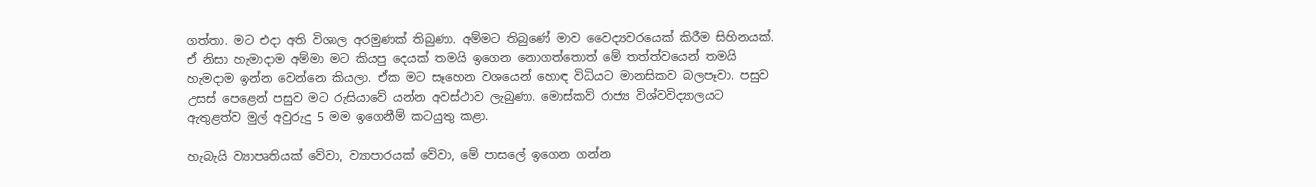ගත්තා. මට එදා අති විශාල අරමුණක් තිබුණා. අම්මට තිබුණේ මාව වෛද්‍යවරයෙක් කිරීම සිහිනයක්. ඒ නිසා හැමාදාම අම්මා මට කියපු දෙයක් තමයි ඉගෙන නොගත්තොත් මේ තත්ත්වයෙන් තමයි හැමදාම ඉන්න වෙන්නෙ කියලා. ඒක මට සෑහෙන වශයෙන් හොඳ විධියට මානසිකව බලපෑවා. පසුව උසස් පෙළෙන් පසුව මට රුසියාවේ යන්න අවස්ථාව ලැබුණා. මොස්කව් රාජ්‍ය විශ්වවිද්‍යාලයට ඇතුළත්ව මුල් අවුරුදු 5 මම ඉගෙනීම් කටයුතු කළා.

හැබැයි ව්‍යාපෘතියක් වේවා, ව්‍යාපාරයක් වේවා, මේ පාසලේ ඉගෙන ගන්න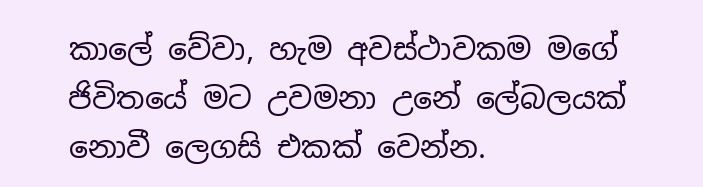කාලේ වේවා, හැම අවස්ථාවකම මගේ ජිවිතයේ මට උවමනා උනේ ලේබලයක් නොවී ලෙගසි එකක් වෙන්න.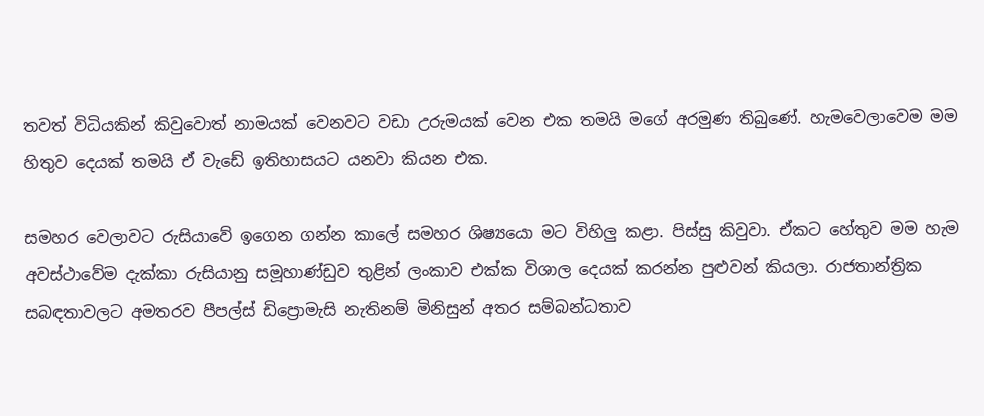තවත් විධියකින් කිවුවොත් නාමයක් වෙනවට වඩා උරුමයක් වෙන එක තමයි මගේ අරමුණ තිබුණේ. හැමවෙලාවෙම මම හිතුව දෙයක් තමයි ඒ වැඩේ ඉතිහාසයට යනවා කියන එක.

සමහර වෙලාවට රුසියාවේ ඉගෙන ගන්න කාලේ සමහර ශිෂ්‍යයො මට විහිලු කළා. පිස්සු කිවුවා. ඒකට හේතුව මම හැම අවස්ථාවේම දැක්කා රුසියානු සමූහාණ්ඩුව තුළින් ලංකාව එක්ක විශාල දෙයක් කරන්න පුළුවන් කියලා. රාජතාන්ත්‍රික සබඳතාවලට අමතරව පීපල්ස් ඩිප්‍රොමැසි නැතිනම් මිනිසුන් අතර සම්බන්ධතාව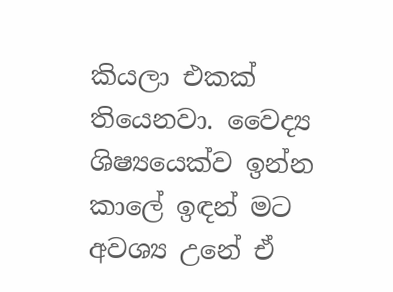කියලා එකක් තියෙනවා. වෛද්‍ය ශිෂ්‍යයෙක්ව ඉන්න කාලේ ඉඳන් මට අවශ්‍ය උනේ ඒ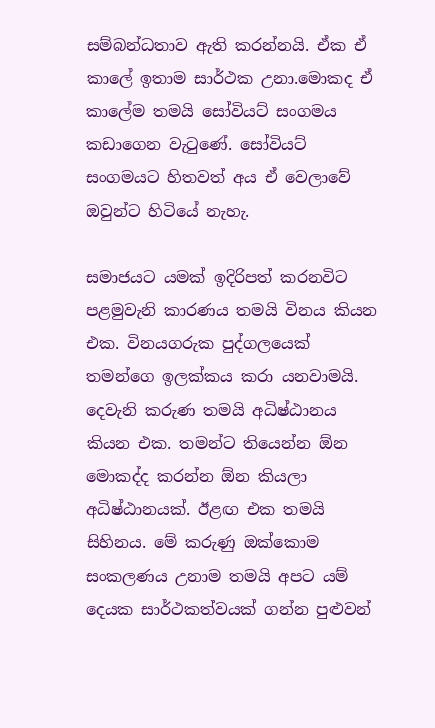සම්බන්ධතාව ඇති කරන්නයි. ඒක ඒ කාලේ ඉතාම සාර්ථක උනා.මොකද ඒ කාලේම තමයි සෝවියට් සංගමය කඩාගෙන වැටුණේ. සෝවියට් සංගමයට හිතවත් අය ඒ වෙලාවේ ඔවුන්ට හිටියේ නැහැ.

සමාජයට යමක් ඉදිරිපත් කරනවිට පළමුවැනි කාරණය තමයි විනය කියන එක. විනයගරුක පුද්ගලයෙක් තමන්ගෙ ඉලක්කය කරා යනවාමයි. දෙවැනි කරුණ තමයි අධිෂ්ඨානය කියන එක. තමන්ට තියෙන්න ඕන මොකද්ද කරන්න ඕන කියලා අධිෂ්ඨානයක්. ඊළඟ එක තමයි සිහිනය. මේ කරුණු ඔක්කොම සංකලණය උනාම තමයි අපට යම් දෙයක සාර්ථකත්වයක් ගන්න පුළුවන්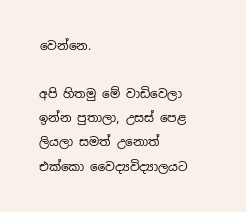වෙන්නෙ.

අපි හිතමු මේ වාඩිවෙලා ඉන්න පුතාලා, උසස් පෙළ ලියලා සමත් උනොත් එක්කො වෛද්‍යවිද්‍යාලයට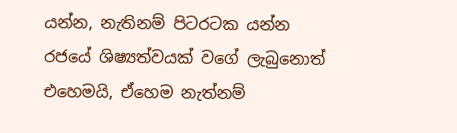යන්න, නැතිනම් පිටරටක යන්න රජයේ ශිෂ්‍යත්වයක් වගේ ලැබුනොත් එහෙමයි, ඒහෙම නැත්නම්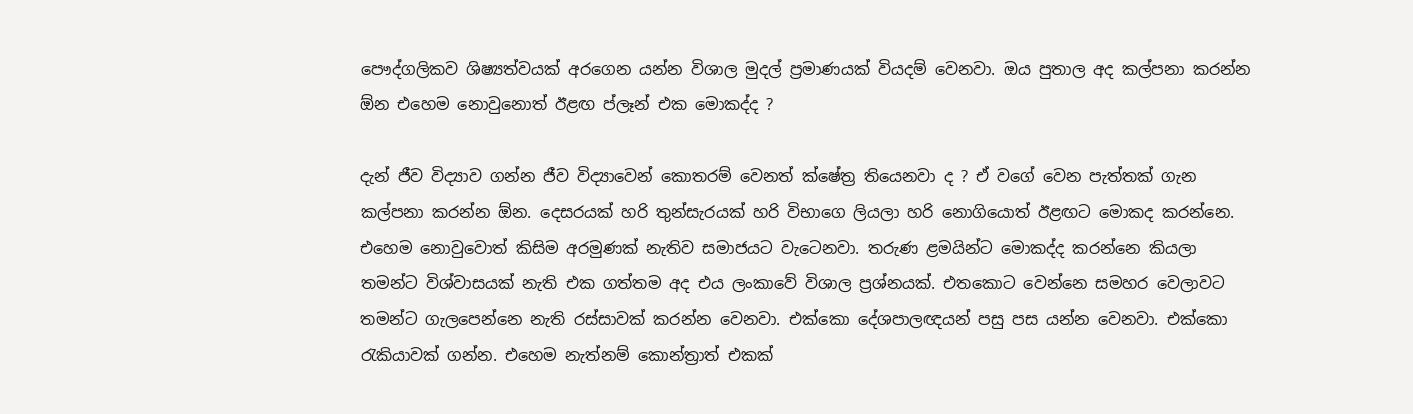පෞද්ගලිකව ශිෂ්‍යත්වයක් අරගෙන යන්න විශාල මුදල් ප්‍රමාණයක් වියදම් වෙනවා. ඔය පුතාල අද කල්පනා කරන්න ඕන එහෙම නොවුනොත් ඊළඟ ප්ලෑන් එක මොකද්ද ?

දැන් ජීව විද්‍යාව ගන්න ජීව විද්‍යාවෙන් කොතරම් වෙනත් ක්ෂේත්‍ර තියෙනවා ද ? ඒ වගේ වෙන පැත්තක් ගැන කල්පනා කරන්න ඕන. දෙසරයක් හරි තුන්සැරයක් හරි විභාගෙ ලියලා හරි නොගියොත් ඊළඟට මොකද කරන්නෙ. එහෙම නොවුවොත් කිසිම අරමුණක් නැතිව සමාජයට වැටෙනවා. තරුණ ළමයින්ට මොකද්ද කරන්නෙ කියලා තමන්ට විශ්වාසයක් නැති එක ගත්තම අද එය ලංකාවේ විශාල ප්‍රශ්නයක්. එතකොට වෙන්නෙ සමහර වෙලාවට තමන්ට ගැලපෙන්නෙ නැති රස්සාවක් කරන්න වෙනවා. එක්කො දේශපාලඥයන් පසු පස යන්න වෙනවා. එක්කො රැකියාවක් ගන්න. එහෙම නැත්නම් කොන්ත්‍රාත් එකක්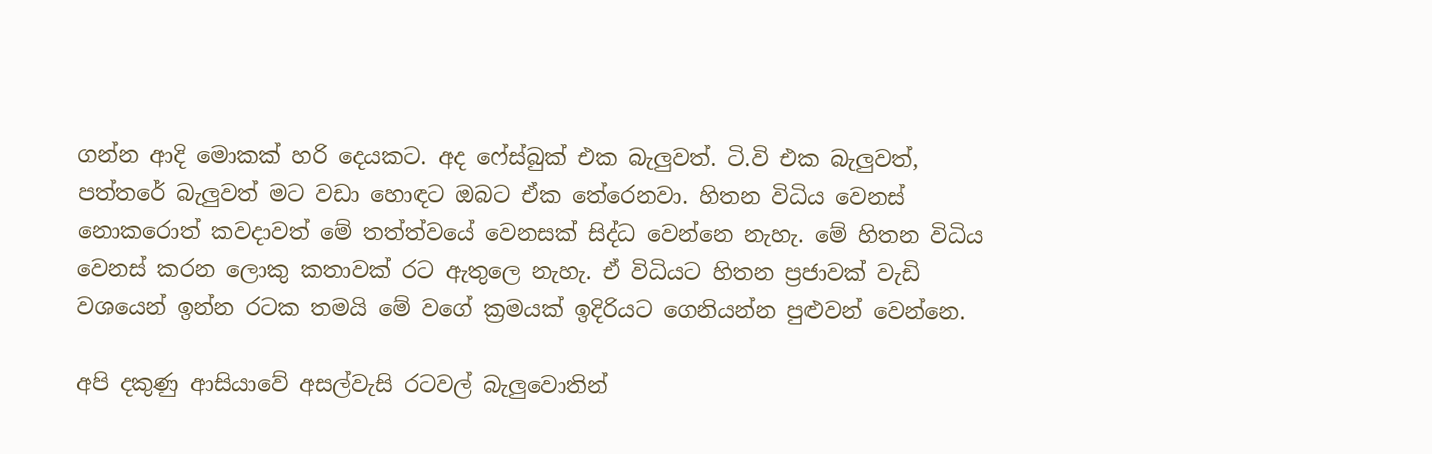ගන්න ආදි මොකක් හරි දෙයකට. අද ෆේස්බුක් එක බැලුවත්. ටි.වි එක බැලුවත්, පත්තරේ බැලුවත් මට වඩා හොඳට ඔබට ඒක තේරෙනවා. හිතන විධිය වෙනස් නොකරොත් කවදාවත් මේ තත්ත්වයේ වෙනසක් සිද්ධ වෙන්නෙ නැහැ. මේ හිතන විධිය වෙනස් කරන ලොකු කතාවක් රට ඇතුලෙ නැහැ. ඒ විධියට හිතන ප්‍රජාවක් වැඩි වශයෙන් ඉන්න රටක තමයි මේ වගේ ක්‍රමයක් ඉදිරියට ගෙනියන්න පුළුවන් වෙන්නෙ.

අපි දකුණු ආසියාවේ අසල්වැසි රටවල් බැලුවොතින්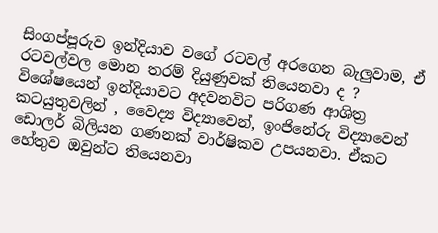සිංගප්පූරුව ඉන්දියාව වගේ රටවල් අරගෙන බැලුවාම, ඒ රටවල්වල මොන තරම් දියුණුවක් තියෙනවා ද ? විශේෂයෙන් ඉන්දියාවට අදවනවිට පරිගණ ආශිත්‍ර කටයුතුවලින් , වෛද්‍ය විද්‍යාවෙන්, ඉංජිනේරු විද්‍යාවෙන් ඩොලර් බිලියන ගණනක් වාර්ෂිකව උපයනවා. ඒකට හේතුව ඔවුන්ට තියෙනවා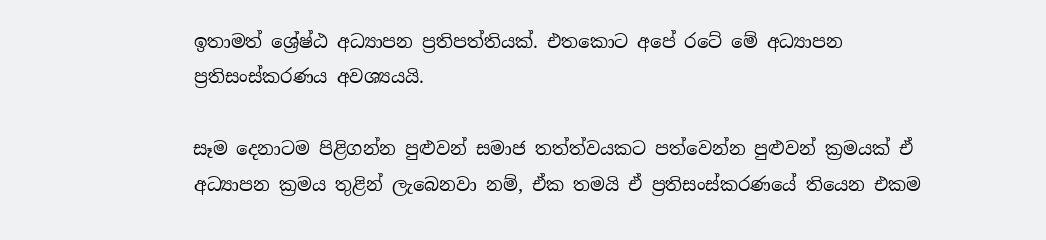ඉතාමත් ශ්‍රේෂ්ඨ අධ්‍යාපන ප්‍රතිපත්තියක්. එතකොට අපේ රටේ මේ අධ්‍යාපන ප්‍රතිසංස්කරණය අවශ්‍යයයි.

සෑම දෙනාටම පිළිගන්න පුළුවන් සමාජ තත්ත්වයකට පත්වෙන්න පුළුවන් ක්‍රමයක් ඒ අධ්‍යාපන ක්‍රමය තුළින් ලැබෙනවා නම්, ඒක තමයි ඒ ප්‍රතිසංස්කරණයේ තියෙන එකම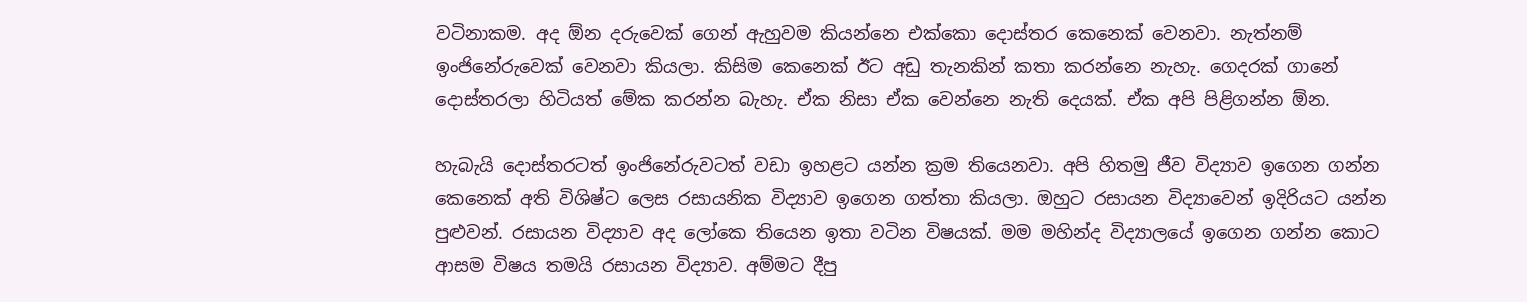වටිනාකම. අද ඕන දරුවෙක් ගෙන් ඇහුවම කියන්නෙ එක්කො දොස්තර කෙනෙක් වෙනවා. නැත්නම් ඉංජිනේරුවෙක් වෙනවා කියලා. කිසිම කෙනෙක් ඊට අඩු තැනකින් කතා කරන්නෙ නැහැ. ගෙදරක් ගානේ දොස්තරලා හිටියත් මේක කරන්න බැහැ. ඒක නිසා ඒක වෙන්නෙ නැති දෙයක්. ඒක අපි පිළිගන්න ඕන.

හැබැයි දොස්තරටත් ඉංජිනේරුවටත් වඩා ඉහළට යන්න ක්‍රම තියෙනවා. අපි හිතමු ජීව විද්‍යාව ඉගෙන ගන්න කෙනෙක් අති විශිෂ්ට ලෙස රසායනික විද්‍යාව ඉගෙන ගත්තා කියලා. ඔහුට රසායන විද්‍යාවෙන් ඉදිරියට යන්න පුළුවන්. රසායන විද්‍යාව අද ලෝකෙ තියෙන ඉතා වටින විෂයක්. මම මහින්ද විද්‍යාලයේ ඉගෙන ගන්න කොට ආසම විෂය තමයි රසායන විද්‍යාව. අම්මට දීපු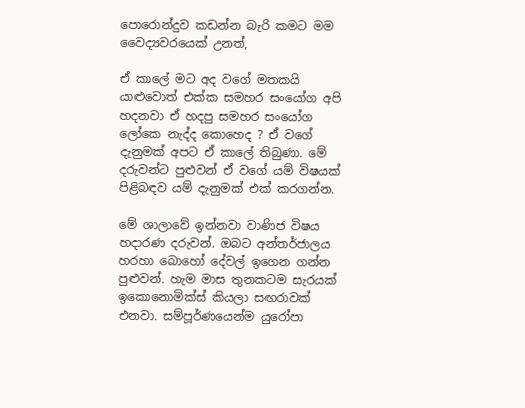පොරොන්දුව කඩන්න බැරි කමට මම වෛද්‍යවරයෙක් උනත්,

ඒ කාලේ මට අද වගේ මතකයි යාළුවොත් එක්ක සමහර සංයෝග අපි හදනවා ඒ හදපු සමහර සංයෝග ලෝකෙ නැද්ද කොහෙද ? ඒ වගේ දැනුමක් අපට ඒ කාලේ තිබුණා. මේ දරුවන්ට පුළුවන් ඒ වගේ යම් විෂයක් පිළිබඳව යම් දැනුමක් එක් කරගන්න.

මේ ශාලාවේ ඉන්නවා වාණිජ විෂය හදාරණ දරුවන්. ඔබට අන්තර්ජාලය හරහා බොහෝ දේවල් ඉගෙන ගන්න පුළුවන්. හැම මාස තුනකටම සැරයක් ඉකොනොමික්ස් කියලා සඟරාවක් එනවා. සම්පූර්ණයෙන්ම යුරෝපා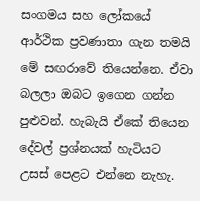සංගමය සහ ලෝකයේ ආර්ථික ප්‍රවණාතා ගැන තමයි මේ සඟරාවේ තියෙන්නෙ. ඒවා බලලා ඔබට ඉගෙන ගන්න පුළුවන්. හැබැයි ඒකේ තියෙන දේවල් ප්‍රශ්නයක් හැටියට උසස් පෙළට එන්නෙ නැහැ.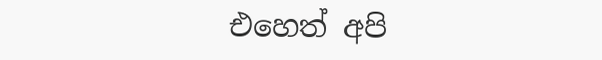එහෙත් අපි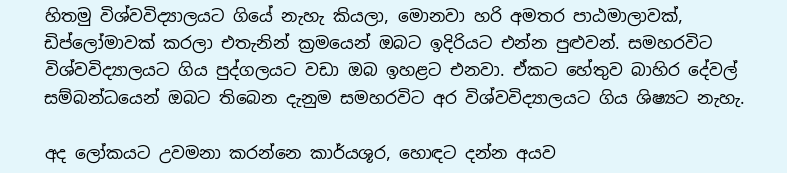හිතමු විශ්වවිද්‍යාලයට ගියේ නැහැ කියලා, මොනවා හරි අමතර පාඨමාලාවක්, ඩිප්ලෝමාවක් කරලා එතැනින් ක්‍රමයෙන් ඔබට ඉදිරියට එන්න පුළුවන්. සමහරවිට විශ්වවිද්‍යාලයට ගිය පුද්ගලයට වඩා ඔබ ඉහළට එනවා. ඒකට හේතුව බාහිර දේවල් සම්බන්ධයෙන් ඔබට තිබෙන දැනුම සමහරවිට අර විශ්වවිද්‍යාලයට ගිය ශිෂ්‍යට නැහැ.

අද ලෝකයට උවමනා කරන්නෙ කාර්යශූර, හොඳට දන්න අයව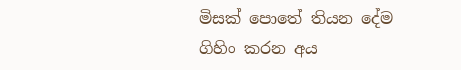මිසක් පොතේ තියන දේම ගිහිං කරන අය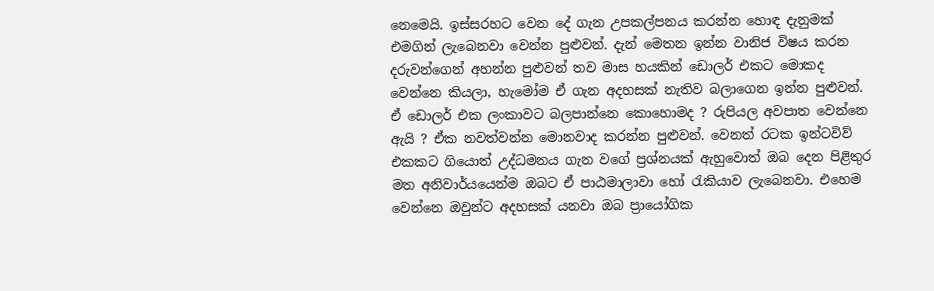නෙමෙයි. ඉස්සරහට වෙන දේ ගැන උපකල්පනය කරන්න හොඳ දැනුමක් එමගින් ලැබෙනවා වෙන්න පුළුවන්. දැන් මෙතන ඉන්න වානිජ විෂය කරන දරුවන්ගෙන් අහන්න පුළුවන් තව මාස හයකින් ඩොලර් එකට මොකද වෙන්නෙ කියලා, හැමෝම ඒ ගැන අදහසක් නැතිව බලාගෙන ඉන්න පුළුවන්. ඒ ඩොලර් එක ලංකාවට බලපාන්නෙ කොහොමද ? රුපියල අවපාත වෙන්නෙ ඇයි ? ඒක නවත්වන්න මොනවාද කරන්න පුළුවන්. වෙනත් රටක ඉන්ටවිව් එකකට ගියොත් උද්ධමනය ගැන වගේ ප්‍රශ්නයක් ඇහුවොත් ඔබ දෙන පිළිතුර මත අනිවාර්යයෙන්ම ඔබට ඒ පාඨමාලාවා හෝ රැකියාව ලැබෙනවා. එහෙම වෙන්නෙ ඔවුන්ට අදහසක් යනවා ඔබ ප්‍රායෝගික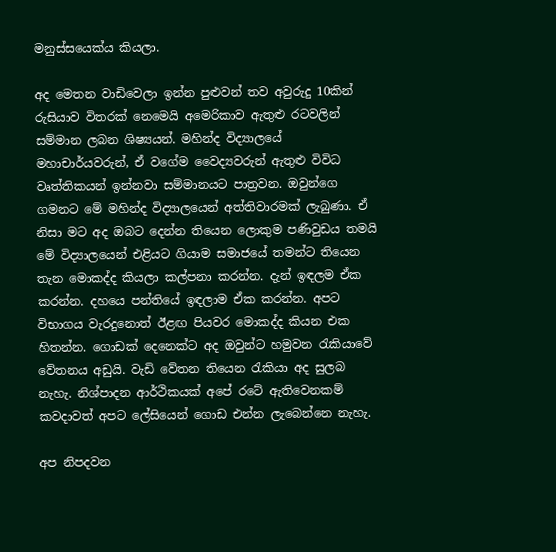මනුස්සයෙක්ය කියලා.

අද මෙතන වාඩිවෙලා ඉන්න පුළුවන් තව අවුරුදු 10කින් රුසියාව විතරක් නෙමෙයි අමෙරිකාව ඇතුළු රටවලින් සම්මාන ලබන ශිෂ්‍යයන්. මහින්ද විද්‍යාලයේ මහාචාර්යවරුන්, ඒ වගේම වෛද්‍යවරුන් ඇතුළු විවිධ වෘත්තිකයන් ඉන්නවා සම්මානයට පාත්‍රවන. ඔවුන්ගෙ ගමනට මේ මහින්ද විද්‍යාලයෙන් අත්තිවාරමක් ලැබුණා. ඒ නිසා මට අද ඔබට දෙන්න තියෙන ලොකුම පණිවුඩය තමයි මේ විද්‍යාලයෙන් එළියට ගියාම සමාජයේ තමන්ට තියෙන තැන මොකද්ද කියලා කල්පනා කරන්න. දැන් ඉඳලම ඒක කරන්න. දහයෙ පන්තියේ ඉඳලාම ඒක කරන්න. අපට විභාගය වැරදුනොත් ඊළඟ පියවර මොකද්ද කියන එක හිතන්න. ගොඩක් දෙනෙක්ට අද ඔවුන්ට හමුවන රැකියාවේ වේතනය අඩුයි. වැඩි වේතන තියෙන රැකියා අද සුලබ නැහැ. නිශ්පාදන ආර්ථිකයක් අපේ රටේ ඇතිවෙනකම් කවදාවත් අපට ලේසියෙන් ගොඩ එන්න ලැබෙන්නෙ නැහැ.

අප නිපදවන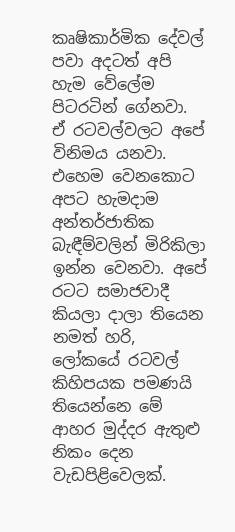කෘෂිකාර්මික දේවල් පවා අදටත් අපි හැම වේලේම පිටරටින් ගේනවා. ඒ රටවල්වලට අපේ විනිමය යනවා. එහෙම වෙනකොට අපට හැමදාම අන්තර්ජාතික බැඳීම්වලින් මිරිකිලා ඉන්න වෙනවා. අපේ රටට සමාජවාදී කියලා දාලා තියෙන නමත් හරි, ලෝකයේ රටවල් කිහිපයක පමණයි තියෙන්නෙ මේ ආහර මුද්දර ඇතුළු නිකං දෙන වැඩපිළිවෙලක්.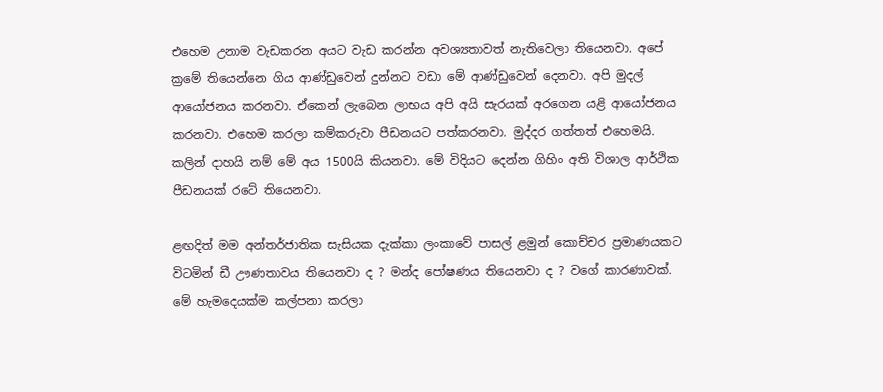එහෙම උනාම වැඩකරන අයට වැඩ කරන්න අවශ්‍යතාවත් නැතිවෙලා තියෙනවා. අපේ ක්‍රමේ තියෙන්නෙ ගිය ආණ්ඩුවෙන් දුන්නට වඩා මේ ආණ්ඩුවෙන් දෙනවා. අපි මුදල් ආයෝජනය කරනවා. ඒකෙන් ලැබෙන ලාභය අපි අයි සැරයක් අරගෙන යළි ආයෝජනය කරනවා. එහෙම කරලා කම්කරුවා පීඩනයට පත්කරනවා. මුද්දර ගත්තත් එහෙමයි. කලින් දාහයි නම් මේ අය 1500යි කියනවා. මේ විදියට දෙන්න ගිහිං අති විශාල ආර්ථික පීඩනයක් රටේ තියෙනවා.

ළඟදිත් මම අන්තර්ජාතික සැසියක දැක්කා ලංකාවේ පාසල් ළමුන් කොච්චර ප්‍රමාණයකට විටමින් ඩී ඌණතාවය තියෙනවා ද ? මන්ද පෝෂණය තියෙනවා ද ? වගේ කාරණාවක්. මේ හැමදෙයක්ම කල්පනා කරලා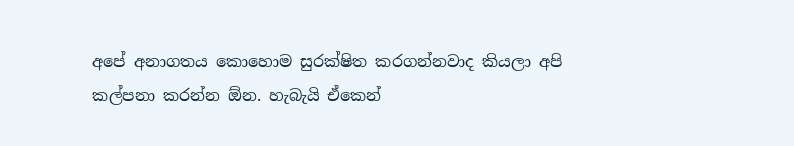අපේ අනාගතය කොහොම සුරක්ෂිත කරගන්නවාද කියලා අපි කල්පනා කරන්න ඕන. හැබැයි ඒකෙන්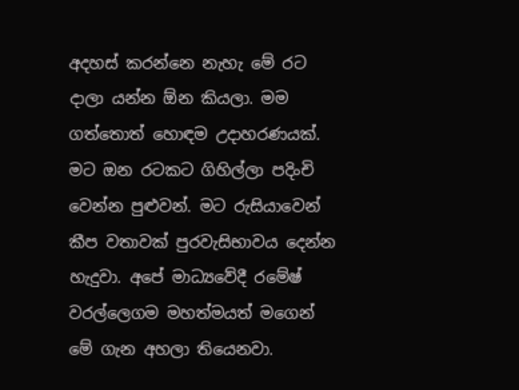අදහස් කරන්නෙ නැහැ මේ රට දාලා යන්න ඕන කියලා. මම ගත්තොත් හොඳම උදාහරණයක්. මට ඔන රටකට ගිහිල්ලා පදිංචි වෙන්න පුළුවන්. මට රුසියාවෙන් කීප වතාවක් පුරවැසිභාවය දෙන්න හැදුවා. අපේ මාධ්‍යවේදී රමේෂ් වරල්ලෙගම මහත්මයත් මගෙන් මේ ගැන අහලා තියෙනවා.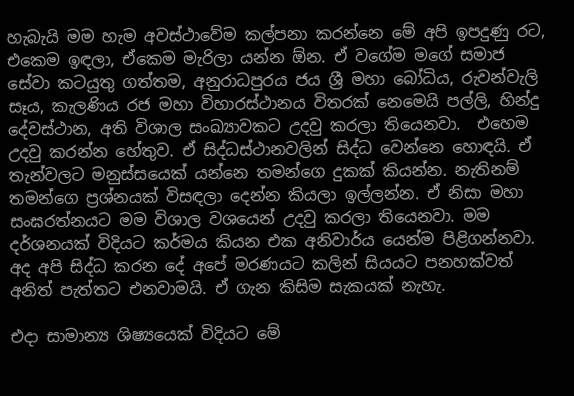හැබැයි මම හැම අවස්ථාවේම කල්පනා කරන්නෙ මේ අපි ඉපදුණු රට, එකෙම ඉඳලා, ඒකෙම මැරිලා යන්න ඕන. ඒ වගේම මගේ සමාජ සේවා කටයුතු ගත්තම, අනුරාධපුරය ජය ශ්‍රී මහා බෝධිය, රුවන්වැලි සෑය, කැලණිය රජ මහා විහාරස්ථානය විතරක් නෙමෙයි පල්ලි, හින්දු දේවස්ථාන, අති විශාල සංඛ්‍යාවකට උදවු කරලා තියෙනවා.  එහෙම උදවු කරන්න හේතුව. ඒ සිද්ධස්ථානවලින් සිද්ධ වෙන්නෙ හොඳයි. ඒ තැන්වලට මනුස්සයෙක් යන්නෙ තමන්ගෙ දුකක් කියන්න. නැතිනම් තමන්ගෙ ප්‍රශ්නයක් විසඳලා දෙන්න කියලා ඉල්ලන්න. ඒ නිසා මහා සංඝරත්නයට මම විශාල වශයෙන් උදවු කරලා තියෙනවා. මම දර්ශනයක් විදියට කර්මය කියන එක අනිවාර්ය යෙන්ම පිළිගන්නවා. අද අපි සිද්ධ කරන දේ අපේ මරණයට කලින් සියයට පනහක්වත් අනිත් පැත්තට එනවාමයි. ඒ ගැන කිසිම සැකයක් නැහැ.

එදා සාමාන්‍ය ශිෂ්‍යයෙක් විදියට මේ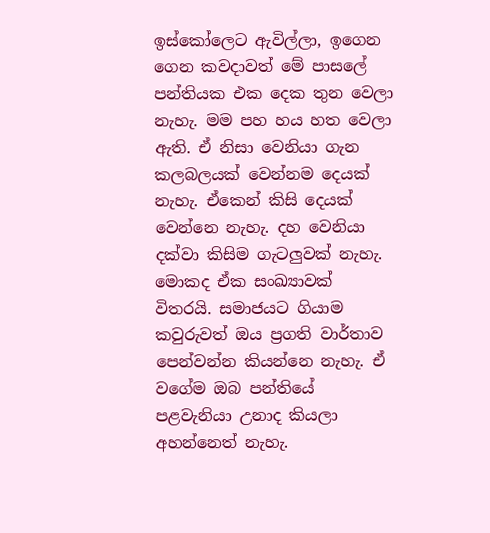ඉස්කෝලෙට ඇවිල්ලා, ඉගෙන ගෙන කවදාවත් මේ පාසලේ පන්තියක එක දෙක තුන වෙලා නැහැ. මම පහ හය හත වෙලා ඇති. ඒ නිසා වෙනියා ගැන කලබලයක් වෙන්නම දෙයක් නැහැ. ඒකෙන් කිසි දෙයක් වෙන්නෙ නැහැ. දහ වෙනියා දක්වා කිසිම ගැටලුවක් නැහැ. මොකද ඒක සංඛ්‍යාවක් විතරයි. සමාජයට ගියාම කවුරුවත් ඔය ප්‍රගති වාර්තාව පෙන්වන්න කියන්නෙ නැහැ. ඒ වගේම ඔබ පන්තියේ පළවැනියා උනාද කියලා අහන්නෙත් නැහැ.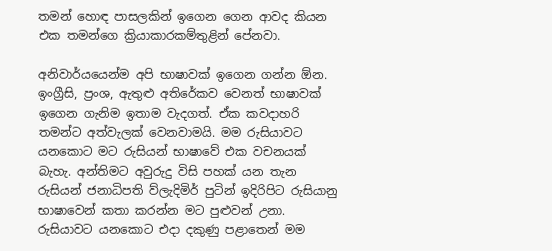තමන් හොඳ පාසලකින් ඉගෙන ගෙන ආවද කියන එක තමන්ගෙ ක්‍රියාකාරකම්තුළින් පේනවා.

අනිවාර්යයෙන්ම අපි භාෂාවක් ඉගෙන ගන්න ඕන. ඉංග්‍රීසි, ප්‍රංශ, ඇතුළු අතිරේකව වෙනත් භාෂාවක් ඉගෙන ගැනිම ඉතාම වැදගත්. ඒක කවදාහරි තමන්ට අත්වැලක් වෙනවාමයි. මම රුසියාවට යනකොට මට රුසියන් භාෂාවේ එක වචනයක් බැහැ. අන්තිමට අවුරුදු විසි පහක් යන තැන රුසියන් ජනාධිපති ව්ලැදිමිර් පුටින් ඉදිරිපිට රුසියානු භාෂාවෙන් කතා කරන්න මට පුළුවන් උනා. රුසියාවට යනකොට එදා දකුණු පළාතෙන් මම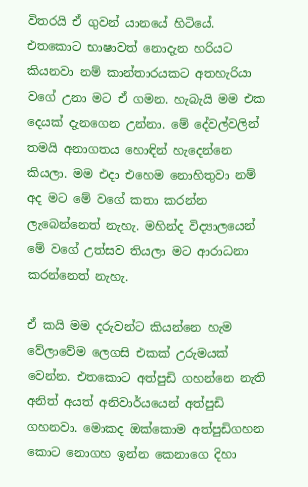විතරයි ඒ ගුවන් යානයේ හිටියේ. එතකොට භාෂාවත් නොදැන හරියට කියනවා නම් කාන්තාරයකට අතහැරියා වගේ උනා මට ඒ ගමන. හැබැයි මම එක දෙයක් දැනගෙන උන්නා. මේ දේවල්වලින් තමයි අනාගතය හොඳින් හැදෙන්නෙ කියලා. මම එදා එහෙම නොහිතුවා නම් අද මට මේ වගේ කතා කරන්න ලැබෙන්නෙත් නැහැ. මහින්ද විද්‍යාලයෙන් මේ වගේ උත්සව තියලා මට ආරාධනා කරන්නෙත් නැහැ.

ඒ කයි මම දරුවන්ට කියන්නෙ හැම වේලාවේම ලෙගසි එකක් උරුමයක් වෙන්න. එතකොට අත්පුඩි ගහන්නෙ නැති අනිත් අයත් අනිවාර්යයෙන් අත්පුඩි ගහනවා. මොකද ඔක්කොම අත්පුඩිගහන කොට නොගහ ඉන්න කෙනාගෙ දිහා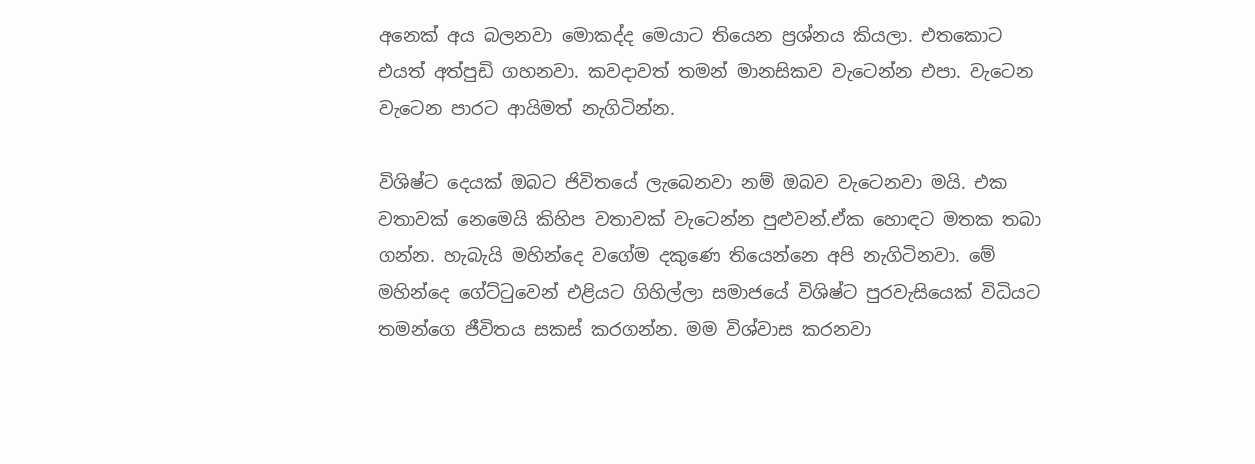අනෙක් අය බලනවා මොකද්ද මෙයාට තියෙන ප්‍රශ්නය කියලා. එතකොට එයත් අත්පුඩි ගහනවා. කවදාවත් තමන් මානසිකව වැටෙන්න එපා. වැටෙන වැටෙන පාරට ආයිමත් නැගිටින්න.

විශිෂ්ට දෙයක් ඔබට ජිවිතයේ ලැබෙනවා නම් ඔබව වැටෙනවා මයි. එක වතාවක් නෙමෙයි කිහිප වතාවක් වැටෙන්න පුළුවන්.ඒක හොඳට මතක තබා ගන්න. හැබැයි මහින්දෙ වගේම දකුණෙ තියෙන්නෙ අපි නැගිටිනවා. මේ මහින්දෙ ගේට්ටුවෙන් එළියට ගිහිල්ලා සමාජයේ විශිෂ්ට පුරවැසියෙක් විධියට තමන්ගෙ ජීවිතය සකස් කරගන්න. මම විශ්වාස කරනවා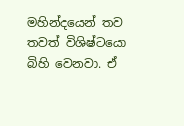මහින්දයෙන් තව තවත් විශිෂ්ටයො බිහි වෙනවා. ඒ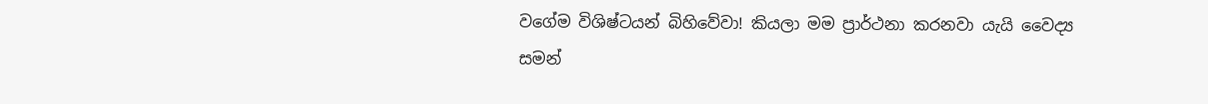වගේම විශිෂ්ටයන් බිහිවේවා! කියලා මම ප්‍රාර්ථනා කරනවා යැයි වෛද්‍ය සමන්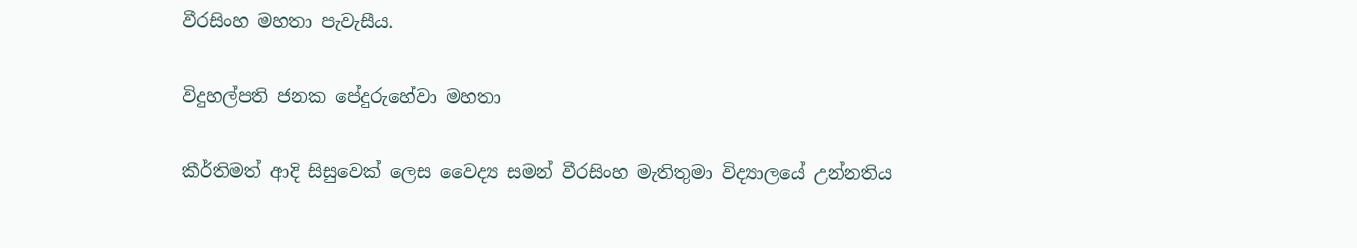වීරසිංහ මහතා පැවැසීය.

විදුහල්පති ජනක පේදුරුහේවා මහතා

කීර්තිමත් ආදි සිසුවෙක් ලෙස වෛද්‍ය සමන් වීරසිංහ මැතිතුමා විද්‍යාලයේ උන්නතිය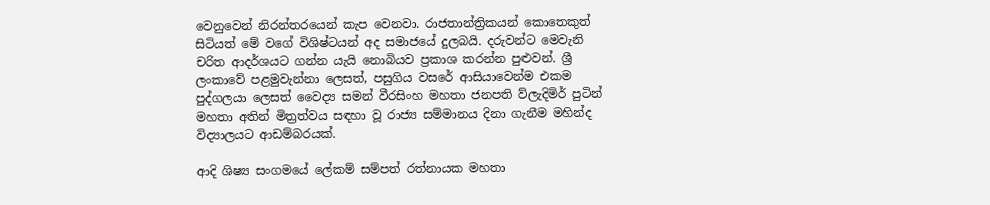වෙනුවෙන් නිරන්තරයෙන් කැප වෙනවා. රාජතාන්ත්‍රිකයන් කොතෙකුත් සිටියත් මේ වගේ විශිෂ්ටයන් අද සමාජයේ දුලබයි. දරුවන්ට මෙවැනි චරිත ආදර්ශයට ගන්න යැයි නොබියව ප්‍රකාශ කරන්න පුළුවන්. ශ්‍රී ලංකාවේ පළමුවැන්නා ලෙසත්, පසුගිය වසරේ ආසියාවෙන්ම එකම පුද්ගලයා ලෙසත් වෛද්‍ය සමන් වීරසිංහ මහතා ජනපති ව්ලැදිමිර් පුටින් මහතා අතින් මිත්‍රත්වය සඳහා වූ රාජ්‍ය සම්මානය දිනා ගැනීම මහින්ද විද්‍යාලයට ආඩම්බරයක්.

ආදි ශිෂ්‍ය සංගමයේ ලේකම් සම්පත් රත්නායක මහතා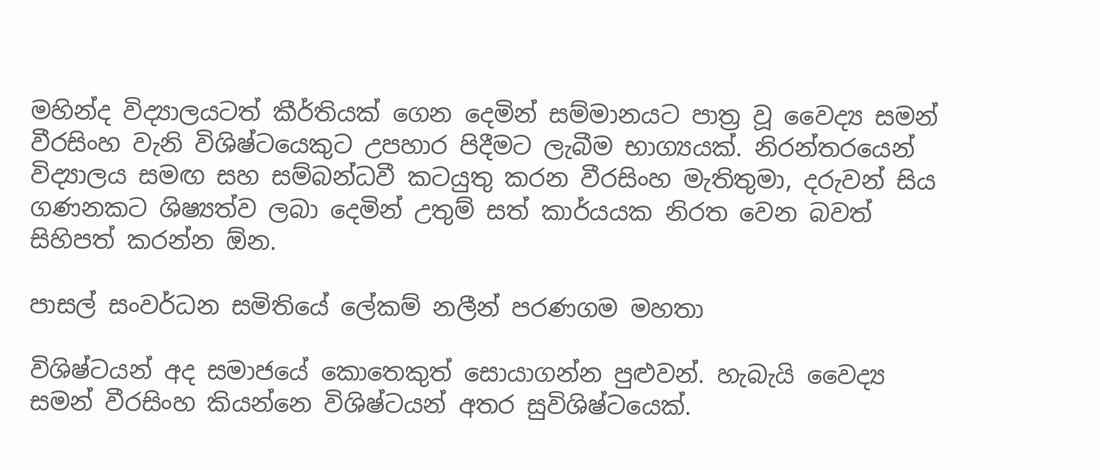මහින්ද විද්‍යාලයටත් කීර්තියක් ගෙන දෙමින් සම්මානයට පාත්‍ර වූ වෛද්‍ය සමන් වීරසිංහ වැනි විශිෂ්ටයෙකුට උපහාර පිදීමට ලැබීම භාග්‍යයක්. නිරන්තරයෙන් විද්‍යාලය සමඟ සහ සම්බන්ධවී කටයුතු කරන වීරසිංහ මැතිතුමා, දරුවන් සිය ගණනකට ශිෂ්‍යත්ව ලබා දෙමින් උතුම් සත් කාර්යයක නිරත වෙන බවත් සිහිපත් කරන්න ඕන.

පාසල් සංවර්ධන සමිතියේ ලේකම් නලීන් පරණගම මහතා

විශිෂ්ටයන් අද සමාජයේ කොතෙකුත් සොයාගන්න පුළුවන්. හැබැයි වෛද්‍ය සමන් වීරසිංහ කියන්නෙ විශිෂ්ටයන් අතර සුවිශිෂ්ටයෙක්.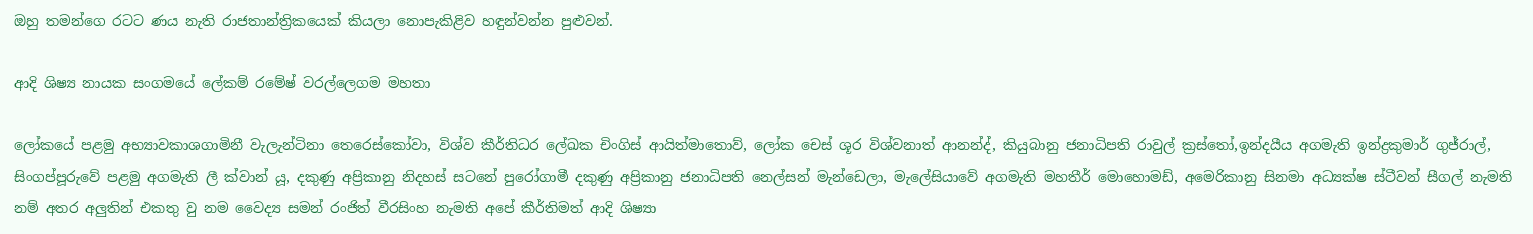ඔහු තමන්ගෙ රටට ණය නැති රාජතාන්ත්‍රිකයෙක් කියලා නොපැකිළිව හඳුන්වන්න පුළුවන්.

ආදි ශිෂ්‍ය නායක සංගමයේ ලේකම් රමේෂ් වරල්ලෙගම මහතා

ලෝකයේ පළමු අභ්‍යාවකාශගාමිනී වැලැන්ටිනා තෙරෙස්කෝවා, විශ්ව කීර්තිධර ලේඛක චිංගිස් ආයිත්මාතොව්, ලෝක චෙස් ශූර විශ්වනාත් ආනන්ද්, කියුබානු ජනාධිපති රාවුල් ක්‍රස්තෝ,ඉන්දයීය අගමැති ඉන්ද්‍රකුමාර් ගුජ්රාල්, සිංගප්පූරුවේ පළමු අගමැති ලී ක්වාන් යූ, දකුණු අප්‍රිකානු නිදහස් සටනේ පුරෝගාමී දකුණු අප්‍රිකානු ජනාධිපති නෙල්සන් මැන්ඩෙලා, මැලේසියාවේ අගමැති මහතීර් මොහොමඩ්, අමෙරිකානු සිනමා අධ්‍යක්ෂ ස්ටීවන් සීගල් නැමති නම් අතර අලුතින් එකතු වු නම වෛද්‍ය සමන් රංජිත් වීරසිංහ නැමති අපේ කීර්තිමත් ආදි ශිෂ්‍යා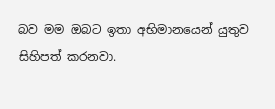බව මම ඔබට ඉතා අභිමානයෙන් යුතුව සිහිපත් කරනවා.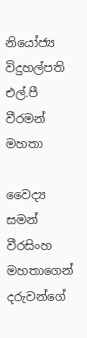නියෝජ්‍ය විදුහල්පති එල්.පී වීරමන් මහතා

වෛද්‍ය සමන් වීරසිංහ මහතාගෙන් දරුවන්ගේ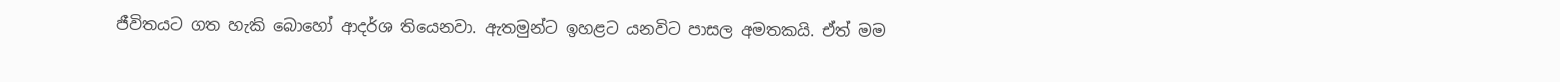ජීවිතයට ගත හැකි බොහෝ ආදර්ශ තියෙනවා. ඇතමුන්ට ඉහළට යනවිට පාසල අමතකයි. ඒත් මම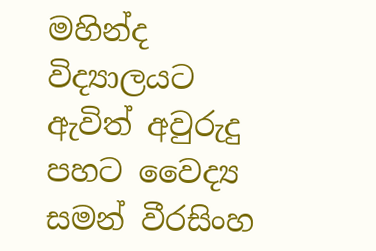මහින්ද විද්‍යාලයට ඇවිත් අවුරුදු පහට වෛද්‍ය සමන් වීරසිංහ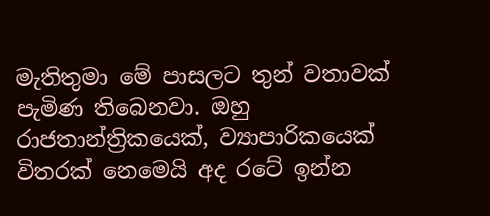මැතිතුමා මේ පාසලට තුන් වතාවක් පැමිණ තිබෙනවා. ඔහු රාජතාන්ත්‍රිකයෙක්, ව්‍යාපාරිකයෙක් විතරක් නෙමෙයි අද රටේ ඉන්න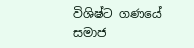විශිෂ්ට ගණයේ සමාජ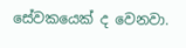සේවකයෙක් ද වෙනවා.